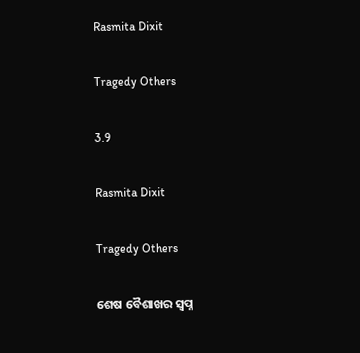Rasmita Dixit

Tragedy Others

3.9

Rasmita Dixit

Tragedy Others

ଶେଷ ବୈଶାଖର ସ୍ୱପ୍ନ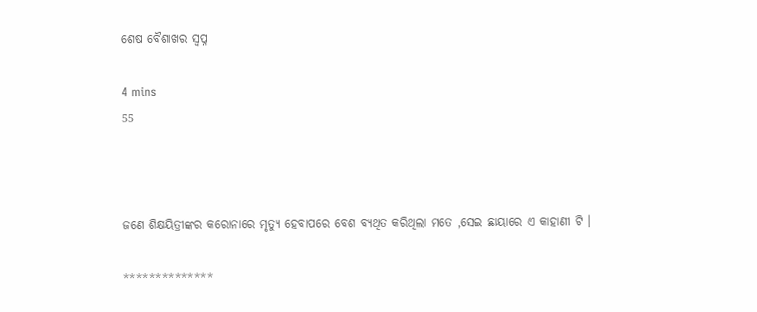ଶେଷ ବୈଶାଖର ସ୍ୱପ୍ନ

4 mins
55



ଜଣେ ଶିକ୍ଷୟିତ୍ରୀଙ୍କର କରୋନାରେ ମୃତ୍ୟୁ ହେବାପରେ ବେଶ ବ୍ୟଥିତ କରିଥିଲା ମତେ ,ସେଇ ଛାୟାରେ ଏ କାହାଣୀ ଟି ।

**************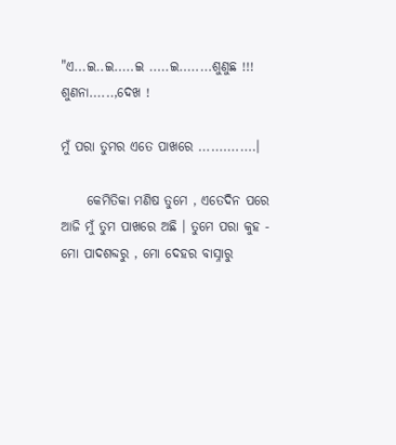"ଏ...ଇ..ଇ.....ଇ .....ଇ........ଶୁଣୁଛ !!! ଶୁଣନା......,ଦେଖ !

ମୁଁ ପରା ତୁମର ଏତେ ପାଖରେ ..............।

     କେମିତିକା ମଣିଷ ତୁମେ , ଏତେଦିନ ପରେ ଆଜି ମୁଁ ତୁମ ପାଖରେ ଅଛି । ତୁମେ ପରା କୁହ - ମୋ ପାଦଶବ୍ଦରୁ , ମୋ ଦେହର ବାସ୍ନାରୁ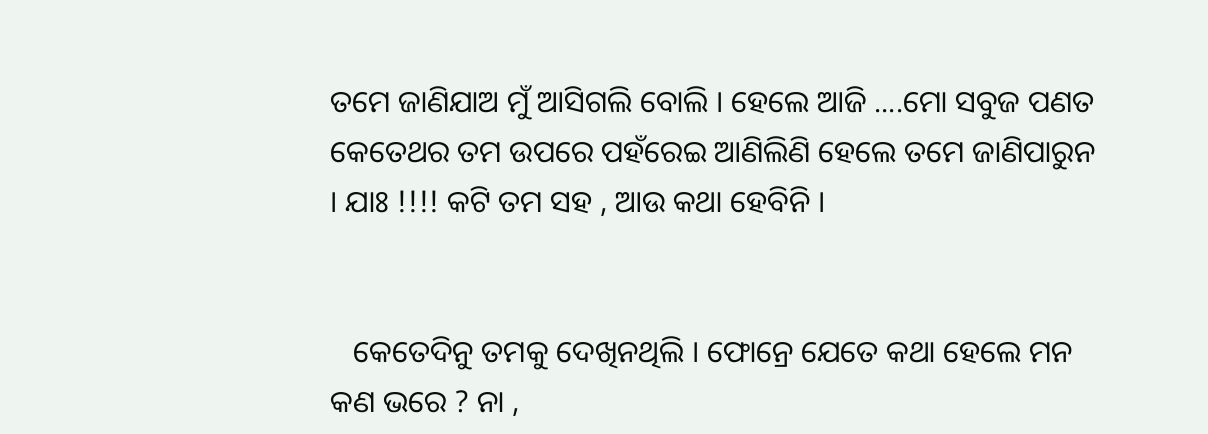ତମେ ଜାଣିଯାଅ ମୁଁ ଆସିଗଲି ବୋଲି । ହେଲେ ଆଜି ....ମୋ ସବୁଜ ପଣତ କେତେଥର ତମ ଉପରେ ପହଁରେଇ ଆଣିଲିଣି ହେଲେ ତମେ ଜାଣିପାରୁନ । ଯାଃ !!!! କଟି ତମ ସହ , ଆଉ କଥା ହେବିନି ।


   କେତେଦିନୁ ତମକୁ ଦେଖିନଥିଲି । ଫୋନ୍ରେ ଯେତେ କଥା ହେଲେ ମନ କଣ ଭରେ ? ନା ,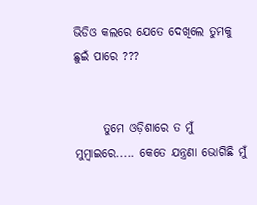ଭିଡିଓ କଲରେ ଯେତେ ଦେଖିଲେ ତୁମକୁ ଛୁଇଁ ପାରେ ???


      ତୁମେ ଓଡ଼ିଶାରେ ତ ମୁଁ ମୁମ୍ବାଇରେ..... କେତେ ଯନ୍ତ୍ରଣା ଭୋଗିଛି ମୁଁ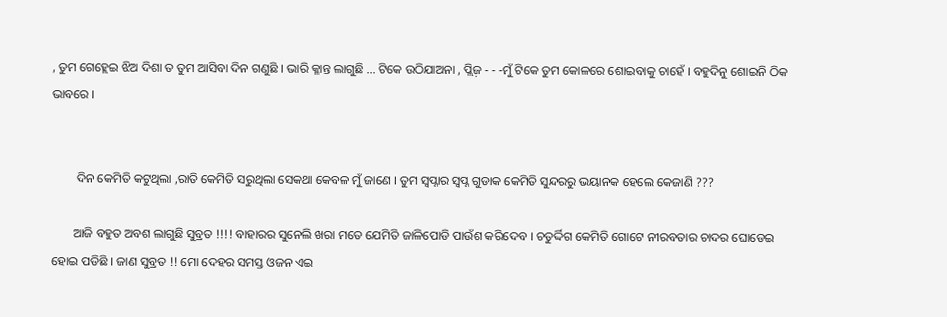, ତୁମ ଗେହ୍ଲେଇ ଝିଅ ଦିଶା ତ ତୁମ ଆସିବା ଦିନ ଗଣୁଛି । ଭାରି କ୍ଳାନ୍ତ ଲାଗୁଛି ... ଟିକେ ଉଠିଯାଅନା , ପ୍ଲିଜ଼ - - -ମୁଁ ଟିକେ ତୁମ କୋଳରେ ଶୋଇବାକୁ ଚାହେଁ । ବହୁଦିନୁ ଶୋଇନି ଠିକ ଭାବରେ ।


        ଦିନ କେମିତି କଟୁଥିଲା ,ରାତି କେମିତି ସରୁଥିଲା ସେକଥା କେବଳ ମୁଁ ଜାଣେ । ତୁମ ସ୍ୱପ୍ନାର ସ୍ୱପ୍ନ ଗୁଡାକ କେମିତି ସୁନ୍ଦରରୁ ଭୟାନକ ହେଲେ କେଜାଣି ???

       ଆଜି ବହୁତ ଅବଶ ଲାଗୁଛି ସୁବ୍ରତ !!!! ବାହାରର ସୁନେଲି ଖରା ମତେ ଯେମିତି ଜାଳିପୋଡି ପାଉଁଶ କରିଦେବ । ଚତୁର୍ଦ୍ଦିଗ କେମିତି ଗୋଟେ ନୀରବତାର ଚାଦର ଘୋଡେଇ ହୋଇ ପଡିଛି । ଜାଣ ସୁବ୍ରତ !! ମୋ ଦେହର ସମସ୍ତ ଓଜନ ଏଇ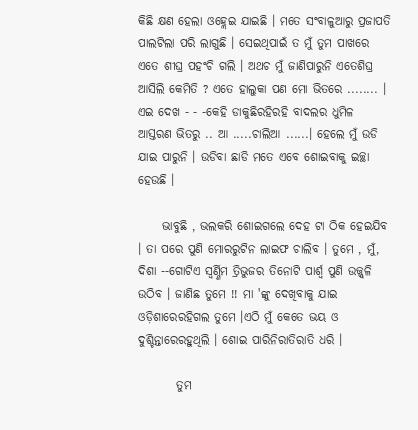କିଛି କ୍ଷଣ ହେଲା ଓହ୍ଲେଇ ଯାଇଛି । ମତେ ସଂବାଳୁଆରୁ ପ୍ରଜାପତି ପାଲଟିଲା ପରି ଲାଗୁଛି । ସେଇଥିପାଇଁ ତ ମୁଁ ତୁମ ପାଖରେ ଏତେ ଶୀଘ୍ର ପହଂଚି ଗଲି । ଅଥଚ ମୁଁ ଜାଣିପାରୁନି ଏତେଶିଘ୍ର ଆସିଲି କେମିତି ? ଏତେ ହାଲୁକା ପଣ ମୋ ଭିତରେ ........ । ଏଇ ଦେଖ - - -କେହି ଡାକୁଛିରହିରହି ବାଦଲର ଧୁମିଳ ଆସ୍ତରଣ ଭିତରୁ .. ଆ .....ଚାଲିଆ ......। ହେଲେ ମୁଁ ଉଡି ଯାଇ ପାରୁନି । ଉଡିବା ଛାଡି ମତେ ଏବେ ଶୋଇବାକୁ ଇଚ୍ଛା ହେଉଛି ।

     ଭାବୁଛି , ଭଲକରି ଶୋଇଗଲେ ଦେହ ଟା ଠିକ ହେଇଯିବ । ତା ପରେ ପୁଣି ମୋରରୁଟିନ ଲାଇଫ ଚାଲିବ । ତୁମେ , ମୁଁ, ଦିଶା --ଗୋଟିଏ ସ୍ୱର୍ଣ୍ଣିମ ତ୍ରିଭୁଜର ତିନୋଟି ପାର୍ଶ୍ଵ ପୁଣି ଉଜ୍ଜ୍ଵଳି ଉଠିବ । ଜାଣିଛ ତୁମେ !! ମା 'ଙ୍କୁ ଦେଖିବାକୁ ଯାଇ ଓଡ଼ିଶାରେରହିଗଲ ତୁମେ ।ଏଠି ମୁଁ କେତେ ଭୟ ଓ ଦୁଶ୍ଚିନ୍ତାରେରହୁଥିଲି । ଶୋଇ ପାରିନିରାତିରାତି ଧରି ।

        ତୁମ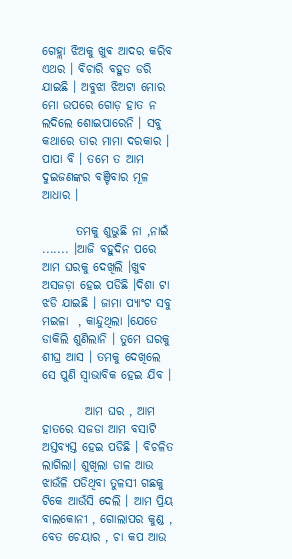ଗେହ୍ଲା ଝିଅକୁ ଖୁଵ ଆଦର କରିବ ଏଥର । ବିଚାରି ବହୁତ ଡରି ଯାଇଛି । ଅବୁଝା ଝିଅଟା ମୋର ମୋ ଉପରେ ଗୋଡ଼ ହାତ ନ ଲଦିଲେ ଶୋଇପାରେନି । ସବୁ କଥାରେ ତାର ମାମା ଦରକାର । ପାପା ବି । ତମେ ତ ଆମ ଦୁଇଜଣଙ୍କର ବଞ୍ଚିବାର ମୂଳ ଆଧାର ।

       ତମକୁ ଶୁଭୁଛି ନା ,ନାଇଁ ....... ।ଆଜି ବହୁଦିନ ପରେ ଆମ ଘରକୁ ଦେଖିଲି ।ଖୁଵ ଅସଜଡ଼ା ହେଇ ପଡିଛି ।ଦିଶା ଟା ଝଡି ଯାଇଛି । ଜାମା ପ୍ୟାଂଟ ସବୁ ମଇଳା  , କାନ୍ଦୁଥିଲା ।ଯେତେ ଡାକିଲି ଶୁଣିଲାନି । ତୁମେ ଘରକୁ ଶୀଘ୍ର ଆସ । ତମକୁ ଦେଖିଲେ ସେ ପୁଣି ସ୍ୱାଭାବିକ ହେଇ ଯିବ ।

         ଆମ ଘର , ଆମ ହାତରେ ସଜଡା ଆମ ବସାଟି ଅସ୍ତବ୍ୟସ୍ତ ହେଇ ପଡିଛି । ବିଚଳିତ ଲାଗିଲା। ଶୁଖିଲା ଡାଳ ଆଉ ଝାଉଁଳି ପଡିଥିବା ତୁଳସୀ ଗଛକୁ ଟିକେ ଆଉଁସି ଦେଲି । ଆମ ପ୍ରିୟ ବାଲକୋନୀ , ଗୋଲାପର କୁଣ୍ଡ , ବେତ ଚେୟାର , ଚା କପ ଆଉ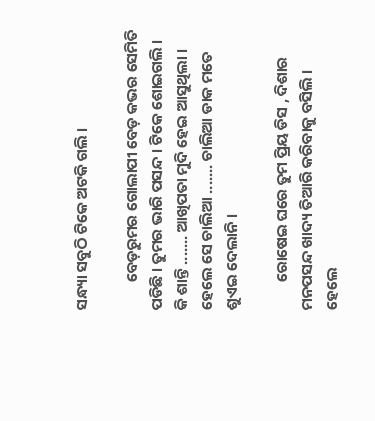ସନ୍ଧ୍ୟା ସବୁଠି ଟିକେ ଅଟକି ଗଲି ।

        ବେଡ଼ରୁମର ଗୋଲାପୀ ବେଡ଼ କଭର ସେମିତି ପଡିଛି । ତୁମର ଭାରି ପସନ୍ଦ । ଟିକେ ଶୋଇଗଲି । କି ଶାନ୍ତି ....... ଆଖିପତା ମୁଦି ହେଇ ଆସୁଥିଲା । ହେଲେ ସେ ଚାଲିଆ ....... ଚାଲିଆ ଡାକ ମତେ ଶୁଏଇ ଦେଲାନି ।

        ରୋଷେଇ ଘରେ ତୁମ ପ୍ରିୟ ଡିସ , ଦିଶାର ମନପସନ୍ଦ ଖାଦ୍ୟ ତିଆରି କରିବାକୁ ବସିଲି । ହେଲେ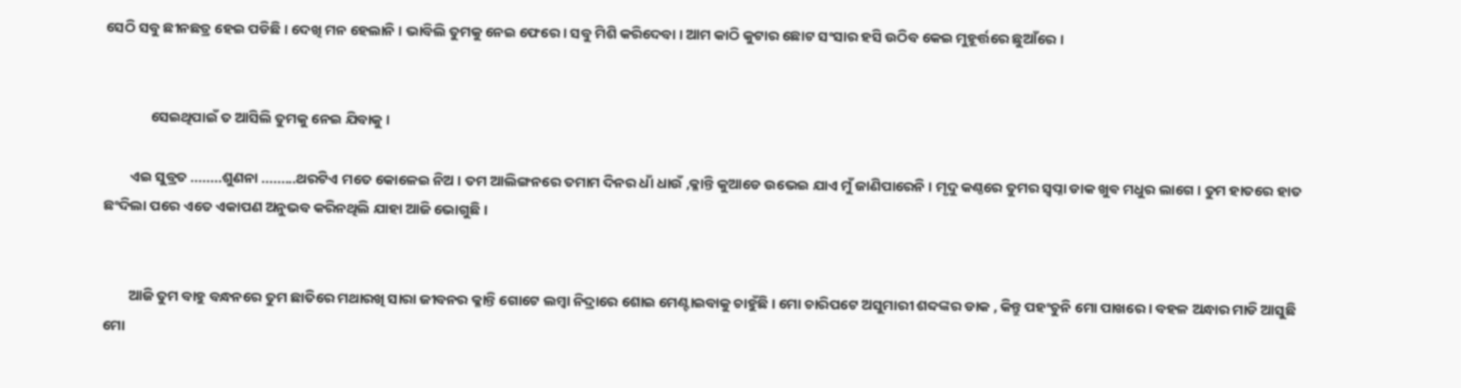ସେଠି ସବୁ ଛୀନଛତ୍ର ହେଇ ପଡିଛି । ଦେଖି ମନ ହେଲାନି । ଭାବିଲି ତୁମକୁ ନେଇ ଫେରେ । ସବୁ ମିଶି କରିଦେବା । ଆମ କାଠି କୁଟାର ଛୋଟ ସଂସାର ହସି ଉଠିବ କେଇ ମୁହୂର୍ତ୍ତରେ ଛୁଆଁରେ ।


              ସେଇଥିପାଇଁ ତ ଆସିଲି ତୁମକୁ ନେଇ ଯିବାକୁ ।

        ଏଇ ସୁବ୍ରତ ........ଶୁଣନା .........ଥରଟିଏ ମତେ କୋଳେଇ ନିଅ । ତମ ଆଲିଙ୍ଗନରେ ତମାମ ଦିନର ଧାଁ ଧାଉଁ ,କ୍ଳାନ୍ତି କୁଆଡେ ଉଭେଇ ଯାଏ ମୁଁ ଜାଣିପାରେନି । ମୃଦୁ କଣ୍ଠରେ ତୁମର ସ୍ୱପ୍ନା ଡାକ ଖୁଵ ମଧୁର ଲାଗେ । ତୁମ ହାତରେ ହାତ ଛଂଦିଲା ପରେ ଏତେ ଏକାପଣ ଅନୁଭବ କରିନଥିଲି ଯାହା ଆଜି ଭୋଗୁଛି ।


        ଆଜି ତୁମ ବାହୁ ବନ୍ଧନରେ ତୁମ ଛାତିରେ ମଥାରଖି ସାରା ଜୀବନର କ୍ଳାନ୍ତି ଗୋଟେ ଲମ୍ବା ନିଦ୍ରାରେ ଶୋଇ ମେଣ୍ଟାଇବାକୁ ଚାହୁଁଛି । ମୋ ଚାରିପଟେ ଅସୁମାରୀ ଶବ୍ଦଙ୍କର ଡାକ , କିନ୍ତୁ ପହଂଚୁନି ମୋ ପାଖରେ । ବହଳ ଅନ୍ଧାର ମାଡି ଆସୁଛି ମୋ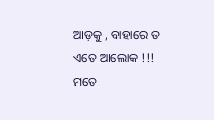ଆଡ଼କୁ , ବାହାରେ ତ ଏତେ ଆଲୋକ !!! ମତେ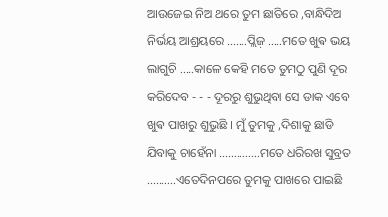ଆଉଜେଇ ନିଅ ଥରେ ତୁମ ଛାତିରେ ,ବାନ୍ଧିଦିଅ ନିର୍ଭୟ ଆଶ୍ରୟରେ .......ପ୍ଲିଜ଼ .....ମତେ ଖୁଵ ଭୟ ଲାଗୁଚି .....କାଳେ କେହି ମତେ ତୁମଠୁ ପୁଣି ଦୂର କରିଦେବ - - - ଦୂରରୁ ଶୁଭୁଥିବା ସେ ଡାକ ଏବେ ଖୁଵ ପାଖରୁ ଶୁଭୁଛି । ମୁଁ ତୁମକୁ ,ଦିଶାକୁ ଛାଡି ଯିବାକୁ ଚାହେଁନା ..............ମତେ ଧରିରଖ ସୁବ୍ରତ ..........ଏତେଦିନପରେ ତୁମକୁ ପାଖରେ ପାଇଛି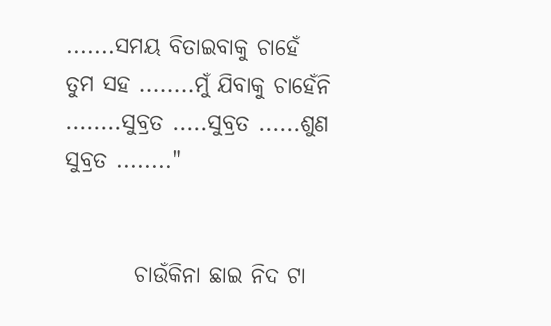.......ସମୟ ବିତାଇବାକୁ ଚାହେଁ ତୁମ ସହ ........ମୁଁ ଯିବାକୁ ଚାହେଁନି ........ସୁବ୍ରତ .....ସୁବ୍ରତ ......ଶୁଣ ସୁବ୍ରତ ........"


        ଚାଉଁକିନା ଛାଇ ନିଦ ଟା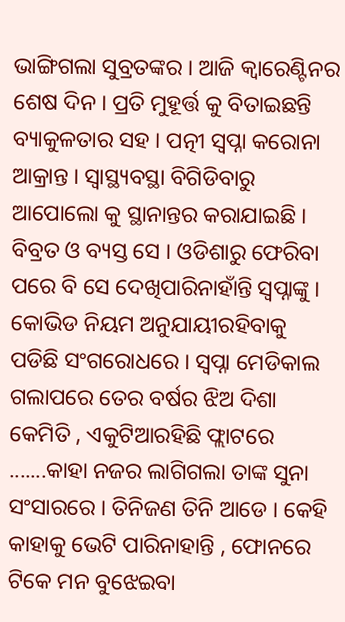ଭାଙ୍ଗିଗଲା ସୁବ୍ରତଙ୍କର । ଆଜି କ୍ବାରେଣ୍ଟିନର ଶେଷ ଦିନ । ପ୍ରତି ମୁହୂର୍ତ୍ତ କୁ ବିତାଇଛନ୍ତି ବ୍ୟାକୁଳତାର ସହ । ପତ୍ନୀ ସ୍ୱପ୍ନା କରୋନା ଆକ୍ରାନ୍ତ । ସ୍ୱାସ୍ଥ୍ୟବସ୍ଥା ବିଗିଡିବାରୁ ଆପୋଲୋ କୁ ସ୍ଥାନାନ୍ତର କରାଯାଇଛି । ବିବ୍ରତ ଓ ବ୍ୟସ୍ତ ସେ । ଓଡିଶାରୁ ଫେରିବା ପରେ ବି ସେ ଦେଖିପାରିନାହାଁନ୍ତି ସ୍ୱପ୍ନାଙ୍କୁ । କୋଭିଡ ନିୟମ ଅନୁଯାୟୀରହିବାକୁ ପଡିଛି ସଂଗରୋଧରେ । ସ୍ୱପ୍ନା ମେଡିକାଲ ଗଲାପରେ ତେର ବର୍ଷର ଝିଅ ଦିଶା କେମିତି , ଏକୁଟିଆରହିଛି ଫ୍ଲାଟରେ .......କାହା ନଜର ଲାଗିଗଲା ତାଙ୍କ ସୁନା ସଂସାରରେ । ତିନିଜଣ ତିନି ଆଡେ । କେହି କାହାକୁ ଭେଟି ପାରିନାହାନ୍ତି , ଫୋନରେ ଟିକେ ମନ ବୁଝେଇବା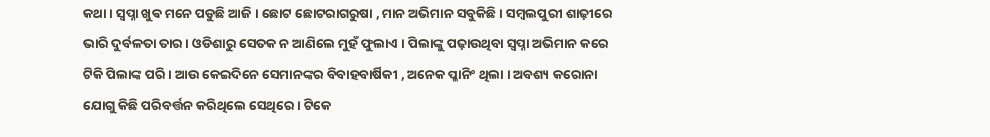କଥା । ସ୍ୱପ୍ନା ଖୁଵ ମନେ ପଡୁଛି ଆଜି । ଛୋଟ ଛୋଟରାଗରୁଷା , ମାନ ଅଭିମାନ ସବୁକିଛି । ସମ୍ବଲପୁରୀ ଶାଢ଼ୀରେ ଭାରି ଦୁର୍ବଳତା ତାର । ଓଡିଶାରୁ ସେତକ ନ ଆଣିଲେ ମୁହଁ ଫୁଲାଏ । ପିଲାଙ୍କୁ ପଢ଼ାଉଥିବା ସ୍ୱପ୍ନା ଅଭିମାନ କରେ ଟିକି ପିଲାଙ୍କ ପରି । ଆଉ କେଇଦିନେ ସେମାନଙ୍କର ବିବାହବାର୍ଷିକୀ , ଅନେକ ପ୍ଳାନିଂ ଥିଲା । ଅବଶ୍ୟ କରୋନା ଯୋଗୁ କିଛି ପରିବର୍ତ୍ତନ କରିଥିଲେ ସେଥିରେ । ଟିକେ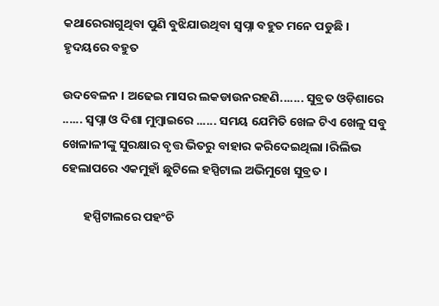କଥାରେରାଗୁଥିବା ପୁଣି ବୁଝିଯାଉଥିବା ସ୍ୱପ୍ନା ବହୁତ ମନେ ପଡୁଛି । ହୃଦୟରେ ବହୁତ

ଉଦବେଳନ । ଅଢେଇ ମାସର ଲକଡାଉନରହଣି....... ସୁବ୍ରତ ଓଡ଼ିଶାରେ ...... ସ୍ୱପ୍ନା ଓ ଦିଶା ମୁମ୍ବାଇରେ ...... ସମୟ ଯେମିତି ଖେଳ ଟିଏ ଖେଳୁ ସବୁ ଖେଳାଳୀଙ୍କୁ ସୁରକ୍ଷାର ବୃତ୍ତ ଭିତରୁ ବାହାର କରିଦେଇଥିଲା ।ରିଲିଭ ହେଲାପରେ ଏକମୁହାଁ ଛୁଟିଲେ ହସ୍ପିଟାଲ ଅଭିମୁଖେ ସୁବ୍ରତ ।

        ହସ୍ପିଟାଲରେ ପହଂଚି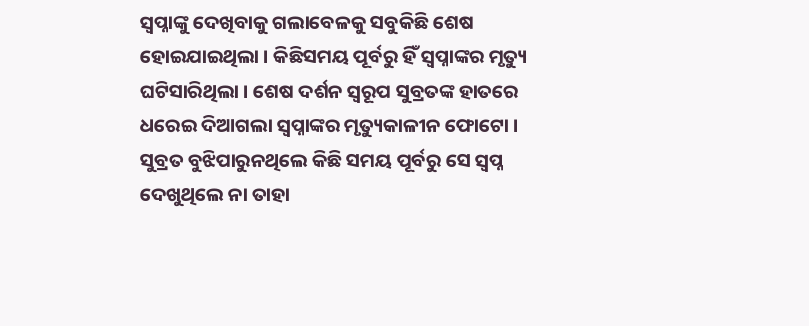ସ୍ୱପ୍ନାଙ୍କୁ ଦେଖିବାକୁ ଗଲାବେଳକୁ ସବୁକିଛି ଶେଷ ହୋଇଯାଇଥିଲା । କିଛିସମୟ ପୂର୍ବରୁ ହିଁ ସ୍ୱପ୍ନାଙ୍କର ମୃତ୍ୟୁ ଘଟିସାରିଥିଲା । ଶେଷ ଦର୍ଶନ ସ୍ୱରୂପ ସୁବ୍ରତଙ୍କ ହାତରେ ଧରେଇ ଦିଆଗଲା ସ୍ୱପ୍ନାଙ୍କର ମୃତ୍ୟୁକାଳୀନ ଫୋଟୋ । ସୁବ୍ରତ ବୁଝିପାରୁନଥିଲେ କିଛି ସମୟ ପୂର୍ବରୁ ସେ ସ୍ୱପ୍ନ ଦେଖୁଥିଲେ ନା ତାହା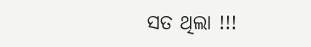ସତ ଥିଲା !!!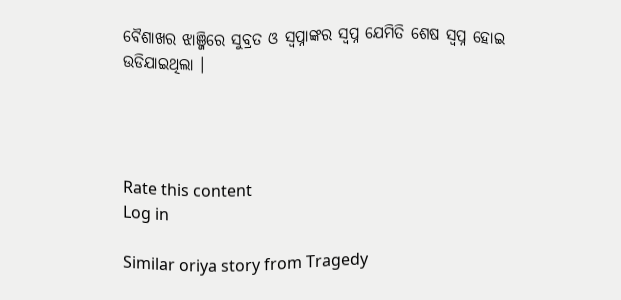ବୈଶାଖର ଝାଞ୍ଜିରେ ସୁବ୍ରତ ଓ ସ୍ୱପ୍ନାଙ୍କର ସ୍ୱପ୍ନ ଯେମିତି ଶେଷ ସ୍ୱପ୍ନ ହୋଇ ଉଡିଯାଇଥିଲା ।




Rate this content
Log in

Similar oriya story from Tragedy